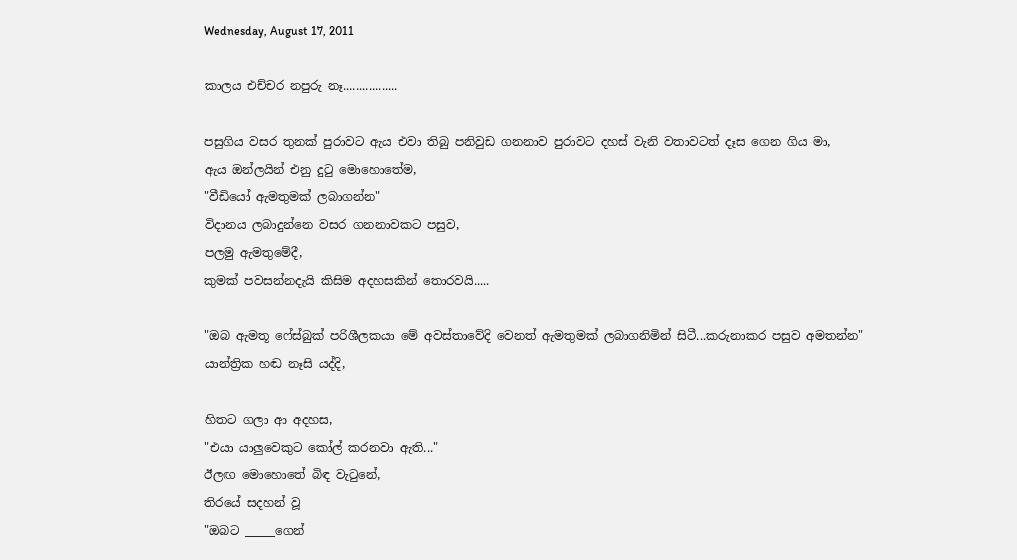Wednesday, August 17, 2011

කාලය එච්චර නපුරු නෑ.................

පසුගිය වසර තුනක් පුරාවට ඇය එවා තිබු පනිවුඩ ගනනාව පුරාවට දහස් වැනි වතාවටත් දෑස ගෙන ගිය මා,
ඇය ඔන්ලයින් එනු දුටු මොහොතේම,
"වීඩියෝ ඇමතුමක් ලබාගන්න"
විදානය ලබාදුන්නෙ වසර ගනනාවකට පසුව,
පලමු ඇමතුමේදී,
කුමක් පවසන්නදැයි කිසිම අදහසකින් තොරවයි.....

"ඔබ ඇමතූ ෆේස්බුක් පරිශීලකයා මේ අවස්තාවේදි වෙනත් ඇමතුමක් ලබාගනිමින් සිටී...කරුනාකර පසුව අමතන්න"
යාන්ත්‍රික හඬ නෑසි යද්දි,

හිතට ගලා ආ අදහස,
"එයා යාලුවෙකුට කෝල් කරනවා ඇති..."
ඊලඟ මොහොතේ බිඳ වැටුනේ,
තිරයේ සදහන් වූ
"ඔබට _____ගෙන්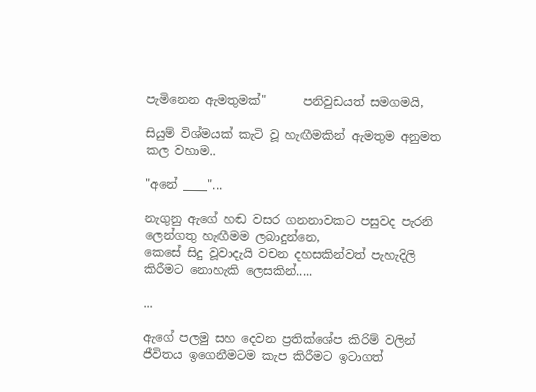පැමිනෙන ඇමතුමක්"      පනිවුඩයත් සමගමයි,

සියුම් විශ්මයක් කැටි වූ හැඟීමකින් ඇමතුම අනුමත කල වහාම..

"අනේ ____"...

නැගුනු ඇගේ හඬ වසර ගනනාවකට පසුවද පැරනි ලෙන්ගතු හැඟීමම ලබාදුන්නෙ,
කෙසේ සිදු වූවාදැයි වචන දහසකින්වත් පැහැදිලි කිරීමට නොහැකි ලෙසකින්.....

...

ඇගේ පලමු සහ දෙවන ප්‍රතික්ශේප කිරිම් වලින් ජීවිතය ඉගෙනීමටම කැප කිරීමට ඉටාගත්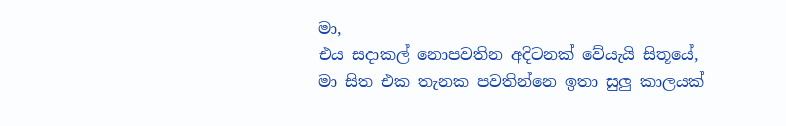මා,
එය සදාකල් නොපවතින අදිටනක් වේයැයි සිතූයේ,
මා සිත එක තැනක පවතින්නෙ ඉතා සුලු කාලයක්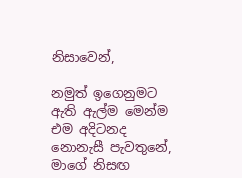නිසාවෙන්,

නමුත් ඉගෙනුමට ඇති ඇල්ම මෙන්ම එම අදිටනද නොනැසී පැවතුනේ,
මාගේ නිසඟ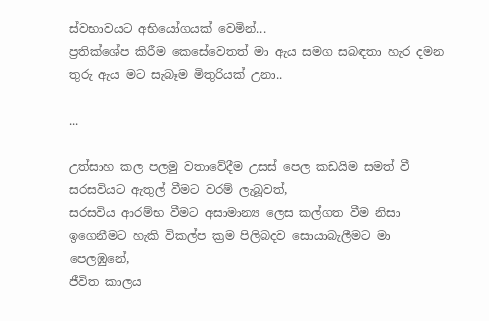ස්වභාවයට අභියෝගයක් වෙමින්...
ප්‍රතික්ශේප කිරීම කෙසේවෙතත් මා ඇය සමග සබඳතා හැර දමන තුරු ඇය මට සැබෑම මිතුරියක් උනා..

...

උත්සාහ කල පලමු වතාවේදීම උසස් පෙල කඩයිම සමත් වී සරසවියට ඇතුල් වීමට වරම් ලැබූවත්,
සරසවිය ආරම්භ වීමට අසාමාන්‍ය ලෙස කල්ගත වීම නිසා ඉගෙනීමට හැකි විකල්ප ක්‍රම පිලිබදව සොයාබැලීමට මා පෙලඹුනේ,
ජීවිත කාලය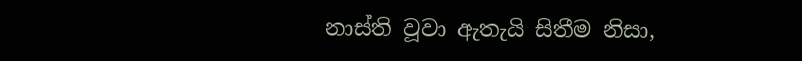නාස්ති වූවා ඇතැයි සිතීම නිසා,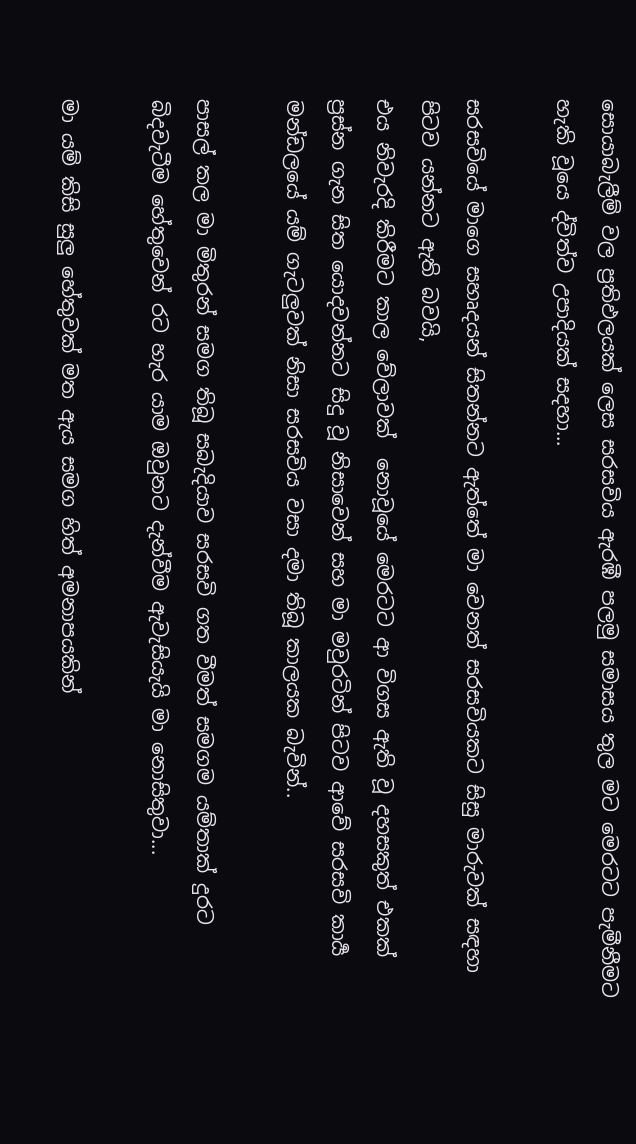සොයාබැලීම් වල ප්‍රතිඵලයක් ලෙස සරසවිය ඇරඹී පලමු සමාසය තුල මට මෙරටට පැමීනීමට හැකි වූයෙ ද්විත්ව උපාදියක් සදහා...

සරසවියේ මාගෙ සහෘදයන් සිතන්නට ඇත්තේ මා වෙනත් සරසවියකට සිසු මාරුවක් සඳහා පිටව යන්නට ඇති බවයි,
එය නිවැරදි කිරීමට කාල වේලාවක්  නොවූයේ මෙරටට ආ විගස ඇති වූ දහසකුත් එකක් ප්‍රස්න ගැන සිත යොදවන්නට සිදු වූ නිසාවෙන් සහ මා මවුරටින් පිටව ආවේ සරසවි කාර්‍ය මන්ඩලයේ යම් ගැටලුවක් නිසා සරසවිය වසා දමා තිබූ කාලයක බැවින්..

පාසල් කල මා මිතුරන් සමග තිබූ සබැදියාව සරසවි ගත වීමත් සමගම යම්තාක් දුරට බිදවැටීම හේතුවෙන් රට හැර යාම ඔවුනට දැන්වීම ඇවැසියැයි මා නොසිතුවා...

මා යම් කිසි සුලු හේතුවක් මත ඇය සමග හිත් අමනාපයකින්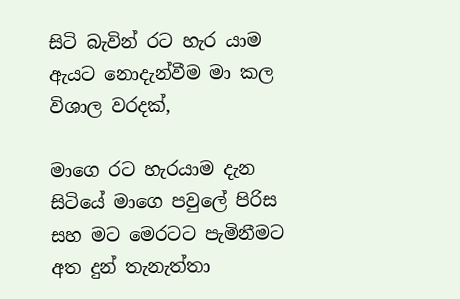සිටි බැවින් රට හැර යාම ඇයට නොදැන්වීම මා කල විශාල වරදක්,

මාගෙ රට හැරයාම දැන සිටියේ මාගෙ පවුලේ පිරිස සහ මට මෙරටට පැමිනීමට අත දුන් තැනැත්තා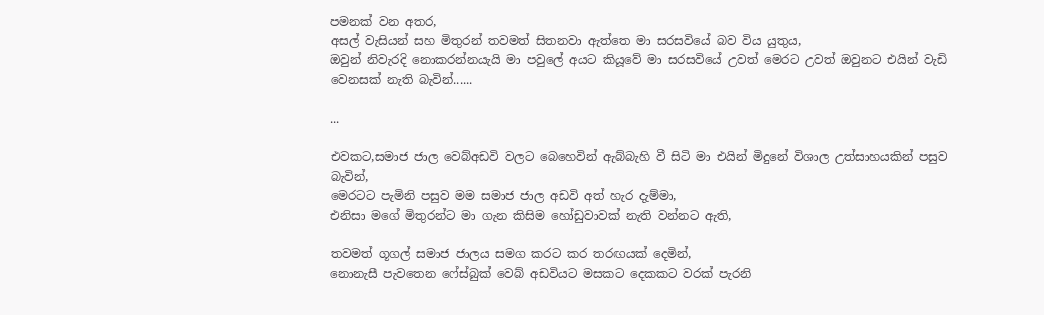පමනක් වන අතර,
අසල් වැසියන් සහ මිතුරන් තවමත් සිතනවා ඇත්තෙ මා සරසවියේ බව විය යුතුය,
ඔවුන් නිවැරදි නොකරන්නයැයි මා පවුලේ අයට කියූවේ මා සරසවියේ උවත් මෙරට උවත් ඔවුනට එයින් වැඩි වෙනසක් නැති බැවින්......

...

එවකට,සමාජ ජාල වෙබ්අඩවි වලට බෙහෙවින් ඇබ්බැහි වී සිටි මා එයින් මිදුනේ විශාල උත්සාහයකින් පසුව බැවින්,
මෙරටට පැමිනි පසුව මම සමාජ ජාල අඩවි අත් හැර දැම්මා,
එනිසා මගේ මිතුරන්ට මා ගැන කිසිම හෝඩුවාවක් නැති වන්නට ඇති,

තවමත් ගූගල් සමාජ ජාලය සමග කරට කර තරඟයක් දෙමින්,
නොනැසී පැවතෙන ෆේස්බුක් වෙබ් අඩවියට මසකට දෙකකට වරක් පැරනි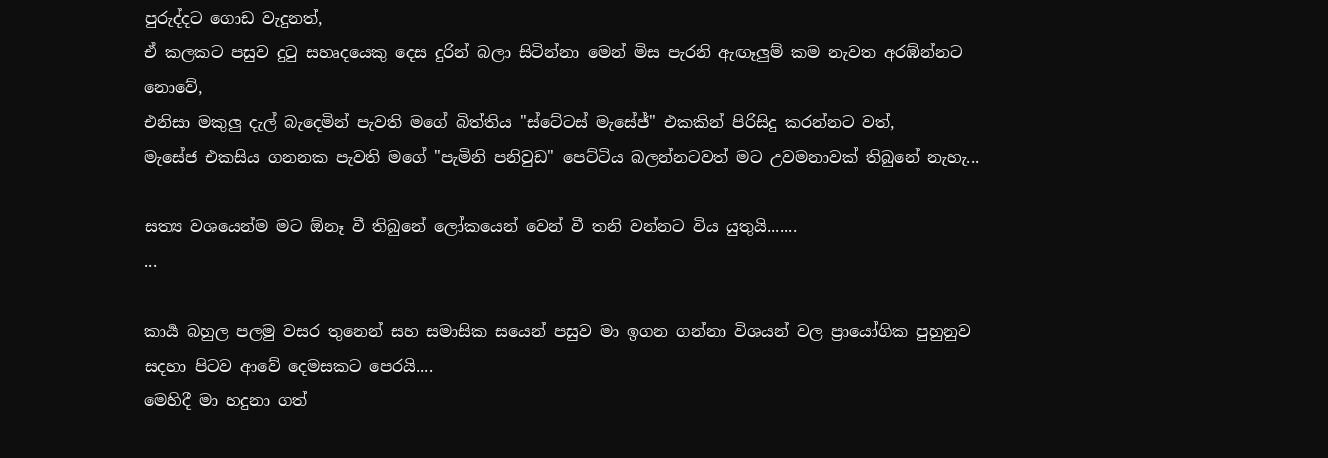පුරුද්දට ගොඩ වැදුනත්,
ඒ කලකට පසුව දුටු සහෘදයෙකු දෙස දුරින් බලා සිටින්නා මෙන් මිස පැරනි ඇඟෑලුම් කම නැවත අරඹ්න්නට නොවේ,
එනිසා මකුලු දැල් බැදෙමින් පැවති මගේ බිත්තිය "ස්ටේටස් මැසේජ්" එකකින් පිරිසිදු කරන්නට වත්,
මැසේජ එකසිය ගනනක පැවති මගේ "පැමිනි පනිවුඩ" පෙට්ටිය බලන්නටවත් මට උවමනාවක් තිබුනේ නැහැ...

සත්‍ය වශයෙන්ම මට ඕනෑ වී තිබුනේ ලෝකයෙන් වෙන් වී තනි වන්නට විය යුතුයි.......
...

කාර්‍ය බහුල පලමු වසර තුනෙන් සහ සමාසික සයෙන් පසුව මා ඉගන ගන්නා විශයන් වල ප්‍රායෝගික පුහුනුව සදහා පිටව ආවේ දෙමසකට පෙරයි....
මෙහිදී මා හදුනා ගත්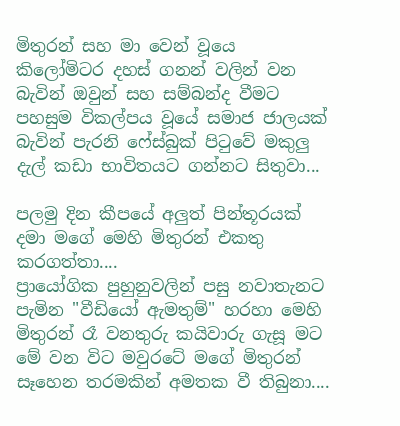මිතුරන් සහ මා වෙන් වූයෙ කිලෝමිටර දහස් ගනන් වලින් වන බැවින් ඔවුන් සහ සම්බන්ද වීමට පහසුම විකල්පය වූයේ සමාජ ජාලයක් බැවින් පැරනි ෆේස්බුක් පිටුවේ මකුලු දැල් කඩා භාවිතයට ගන්නට සිතුවා...

පලමු දින කීපයේ අලුත් පින්තූරයක් දමා මගේ මෙහි මිතුරන් එකතු කරගත්තා....
ප්‍රායෝගික පුහුනුවලින් පසු නවාතැනට පැමින "වීඩියෝ ඇමතුම්" හරහා මෙහි මිතුරන් රෑ වනතුරු කයිවාරු ගැසූ මට මේ වන විට මවුරටේ මගේ මිතුරන් සෑහෙන තරමකින් අමතක වී තිබුනා....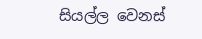සියල්ල වෙනස්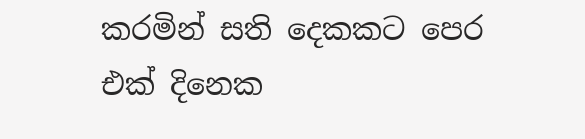කරමින් සති දෙකකට පෙර එක් දිනෙක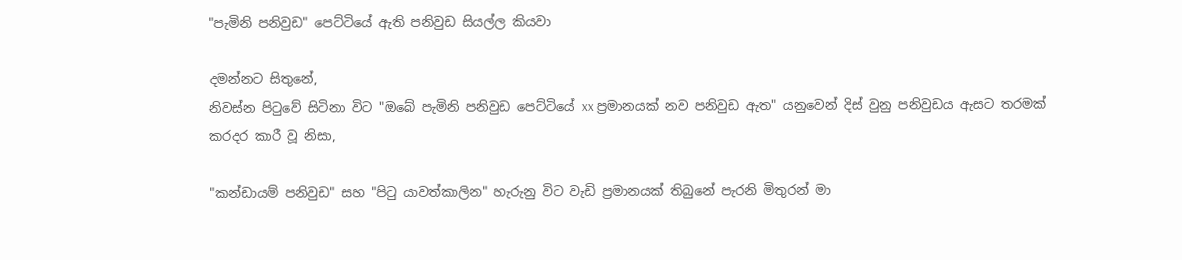"පැමිනි පනිවුඩ" පෙට්ටියේ ඇති පනිවුඩ සියල්ල කියවා

දමන්නට සිතුනේ,
නිවස්න පිටුවේ සිටිනා විට "ඔබේ පැමිනි පනිවුඩ පෙට්ටියේ xx ප්‍රමානයක් නව පනිවුඩ ඇත" යනුවෙන් දිස් වුනු පනිවුඩය ඇසට තරමක් කරදර කාරී වූ නිසා,

"කන්ඩායම් පනිවුඩ" සහ "පිටු යාවත්කාලින" හැරුනු විට වැඩි ප්‍රමානයක් තිබුනේ පැරනි මිතුරන් මා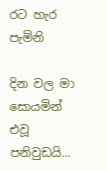රට හැර පැමිනි

දින වල මා සොයමින් එවූ පනිවුඩයි...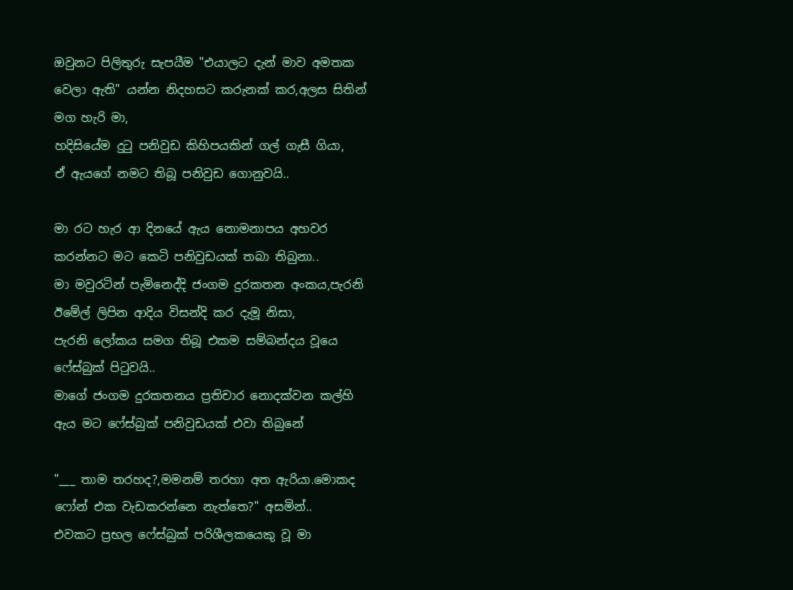ඔවුනට පිලිතුරු සැපයීම "එයාලට දැන් මාව අමතක වෙලා ඇති" යන්න නිදහසට කරුනක් කර,අලස සිතින් මග හැරි මා,
හදිසි‍යේම දුටු පනිවුඩ කිහිපයකින් ගල් ගැසී ගියා,
ඒ ඇයගේ නමට තිබූ පනිවුඩ ගොනුවයි..

මා රට හැර ආ දිනයේ ඇය නොමනාපය අහවර කරන්නට මට කෙටි පනිවුඩයක් තබා තිබුනා..
මා මවුරටින් පැමිනෙද්දි ජංගම දුරකතන අංකය,පැරනි ඊමේල් ලිපින ආදිය විසන්දි කර දැමූ නිසා,
පැරනි ලෝකය සමග තිබූ එකම සම්බන්දය වූයෙ ෆේස්බුක් පිටුවයි..
මාගේ ජංගම දුරකතනය ප්‍රතිචාර නොදක්වන කල්හි ඇය මට ෆේස්බුක් පනිවුඩයක් එවා තිබුනේ

"___ තාම තරහද?,මමනම් තරහා අත ඇරියා.මොකද ෆෝන් එක වැඩකරන්නෙ නැත්තෙ?" අසමින්..
එවකට ප්‍රභල ෆේස්බුක් පරිශීලකයෙකු වූ මා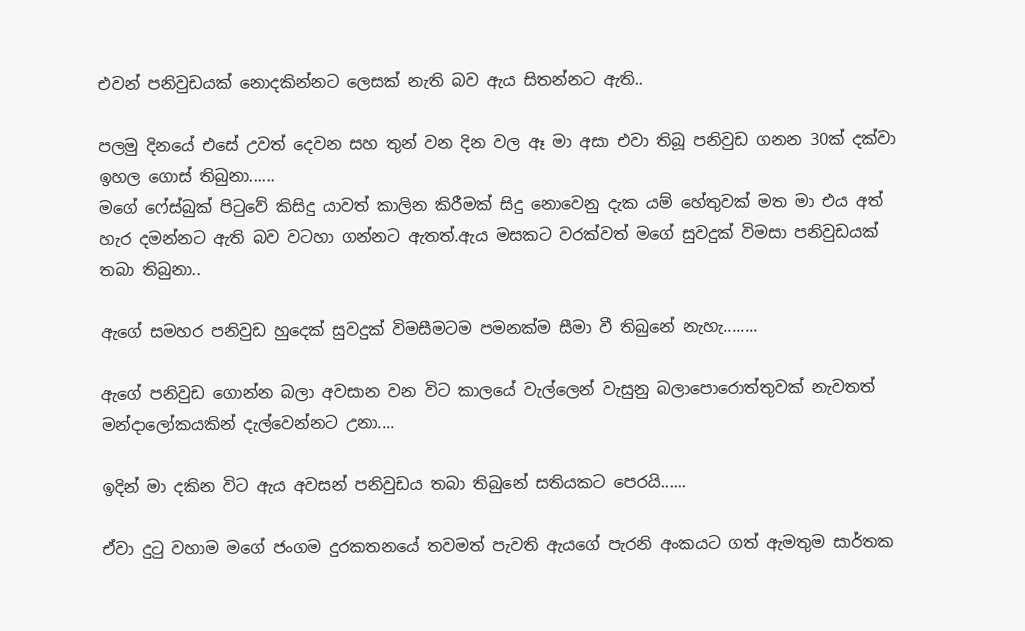එවන් පනිවුඩයක් නොදකින්නට ලෙසක් නැති බව ඇය සිතන්නට ඇති..

පලමු දිනයේ එසේ උවත් දෙවන සහ තුන් වන දින වල ඈ මා අසා එවා තිබූ පනිවුඩ ගනන 30ක් දක්වා ඉහල ගොස් තිබුනා......
මගේ ෆේස්බුක් පිටුවේ කිසිදු යාවත් කාලින කිරීමක් සිදු නොවෙනු දැක යම් හේතුවක් මත මා එය අත් හැර දමන්නට ඇති බව වටහා ගන්නට ඇතත්.ඇය මසකට වරක්වත් මගේ සුවදුක් විමසා පනිවුඩයක් තබා තිබුනා..

ඇගේ සමහර පනිවුඩ හුදෙක් සුවදුක් විමසීමටම පමනක්ම සීමා වී තිබුනේ නැහැ........

ඇගේ පනිවුඩ ගොන්න බලා අවසාන වන විට කාලයේ වැල්ලෙන් වැසුනු බලාපොරොත්තුවක් නැවතත් මන්දාලෝකයකින් දැල්වෙන්නට උනා....

ඉදින් මා දකින විට ඇය අවසන් පනිවුඩය තබා තිබුනේ සතියකට පෙරයි......

ඒවා දුටු වහාම මගේ ජංගම දුරකතනයේ තවමත් පැවති ඇයගේ පැරනි අංකයට ගත් ඇමතුම සාර්තක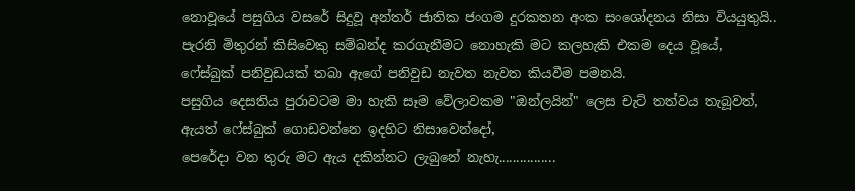නොවූයේ පසුගිය වසරේ සිදුවූ අන්තර් ජාතික ජංගම දුරකතන අංක සංශෝදනය නිසා වියයුතුයි..
පැරනි මිතුරන් කිසිවෙකු සම්බන්ද කරගැනීමට නොහැකි මට කලහැකි එකම දෙය වූයේ,
ෆේස්බුක් පනිවුඩයක් තබා ඇගේ පනිවුඩ නැවත නැවත කියවීම පමනයි.
පසුගිය දෙසතිය පුරාවටම මා හැකි සෑම වේලාවකම "ඔන්ලයින්" ලෙස චැට් තත්වය තැබූවත්,
ඇයත් ෆේස්බුක් ගොඩවන්නෙ ඉදහිට නිසාවෙන්දෝ,
පෙරේදා වන තුරු මට ඇය දකින්නට ලැබුනේ නැහැ................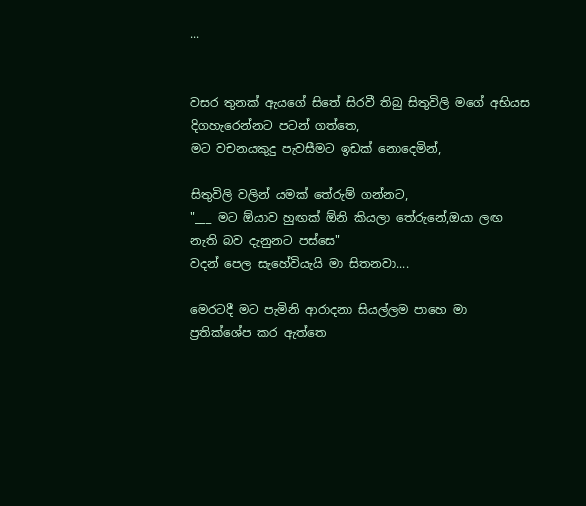...


වසර තුනක් ඇයගේ සිතේ සිරවී තිබු සිතුවිලි මගේ අභියස දිගහැරෙන්නට පටන් ගත්තෙ,
මට වචනයකුදු පැවසීමට ඉඩක් නොදෙමින්,

සිතුවිලි වලින් යමක් තේරුම් ගන්නට,
"___ මට ඕයාව හුඟක් ඕනි කියලා තේරුනේ,ඔයා ලඟ නැති බව දැනුනට පස්සෙ"
වදන් පෙල සැහේවියැයි මා සිතනවා....

මෙරටදී මට පැමිනි ආරාදනා සියල්ලම පාහෙ මා ප්‍රතික්ශේප කර ඇත්තෙ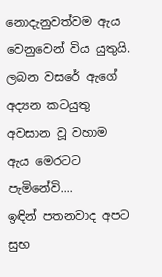නොදැනුවත්වම ඇය වෙනුවෙන් විය යුතුයි.
ලබන වසරේ ඇගේ අද්‍යන කටයුතු අවසාන වූ වහාම ඇය මෙරටට පැමිනේවි....
ඉඳින් පතනවාද අපට සුභ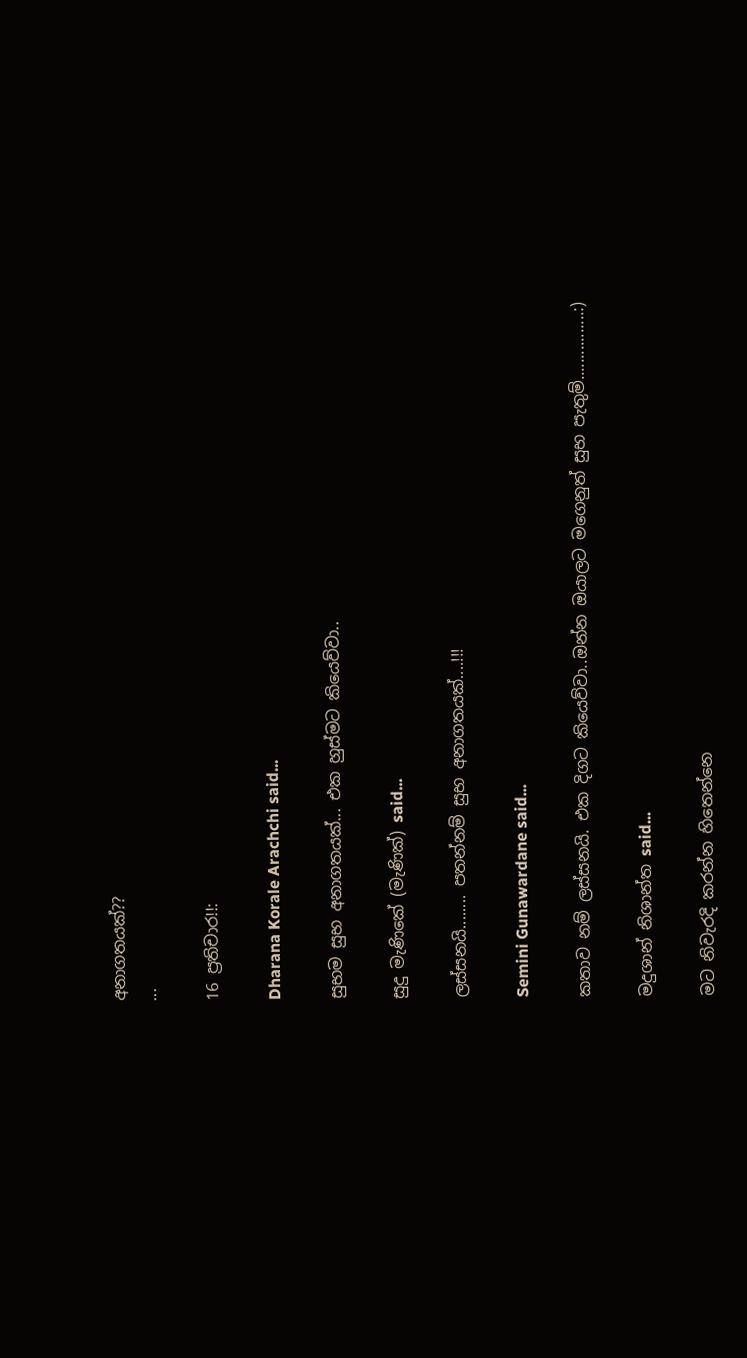අනාගතයක්??
...

16 ප්‍රතිචාර!!:

Dharana Korale Arachchi said...

සුභම සුභ අනාගතයක්... එක හුස්මට කියෙව්වා..

සුදු මැණිකේ (මැණික්) said...

ලස්සනයි........ පතන්නම් සුභ අනාගතයක්....!!!

Semini Gunawardane said...

කතාව නම් ලස්සනයි. එක දිගට කියෙව්වා..ඔන්න ඔයාලට මගෙනුත් සුභ පැතුම්................:)

මදුශාන් නිශාන්ත said...

මට නිවැරදි කරන්න හිතෙන්නෙ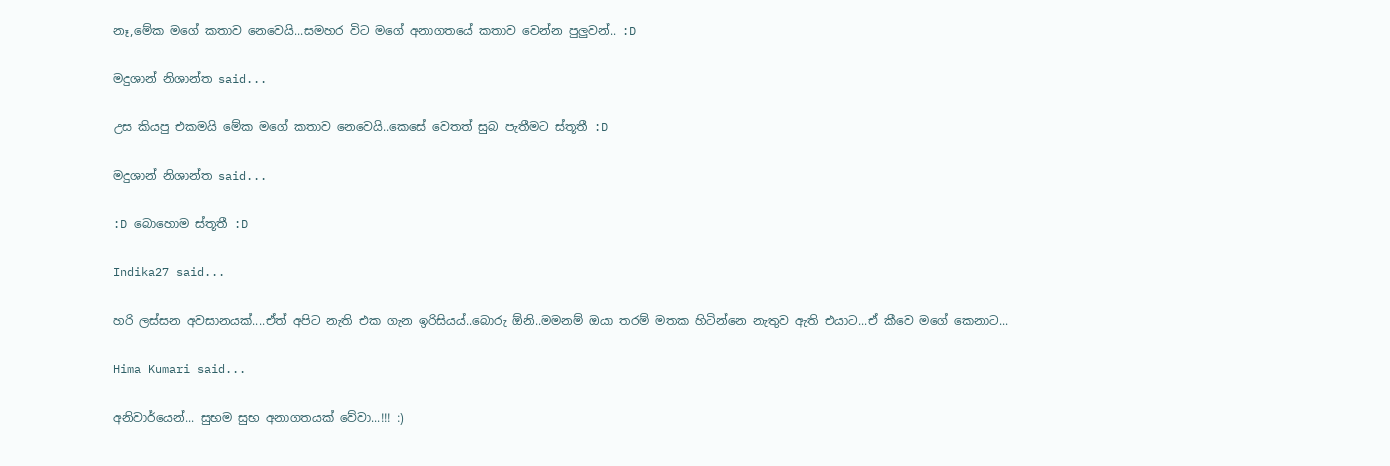නෑ,මේක මගේ කතාව නෙවෙයි...සමහර විට මගේ අනාගතයේ කතාව වෙන්න පුලුවන්.. :D

මදුශාන් නිශාන්ත said...

උස කියපු එකමයි මේක මගේ කතාව නෙවෙයි..කෙසේ වෙතත් සුබ පැතීමට ස්තූතී :D

මදුශාන් නිශාන්ත said...

:D බොහොම ස්තූතී :D

Indika27 said...

හරි ලස්සන අවසානයක්....ඒත් අපිට නැති එක ගැන ඉරිසියය්..බොරු ඕනි..මමනම් ඔයා තරම් මතක හිටින්නෙ නැතුව ඇති එයාට...ඒ කීවෙ මගේ කෙනාට...

Hima Kumari said...

අනිවාර්යෙන්... සුභම සුභ අනාගතයක් වේවා...!!! :)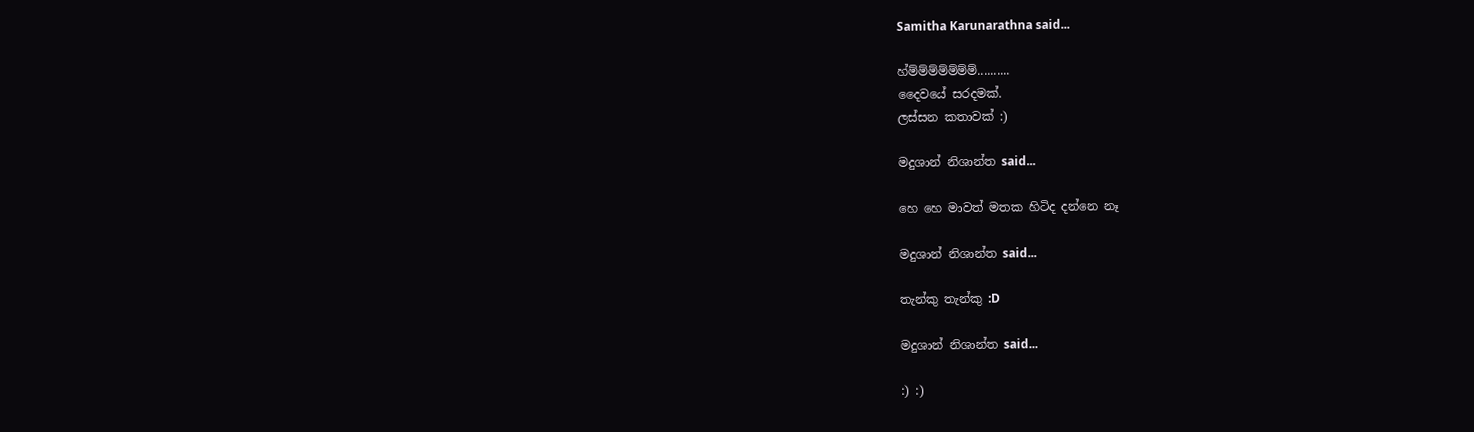Samitha Karunarathna said...

හ්ම්ම්ම්ම්ම්ම්ම්..........
දෛවයේ සරදමක්.
ලස්සන කතාවක් :)

මදුශාන් නිශාන්ත said...

හෙ හෙ මාවත් මතක හිටිද දන්නෙ නෑ

මදුශාන් නිශාන්ත said...

තැන්කු තැන්කු :D

මදුශාන් නිශාන්ත said...

:) :)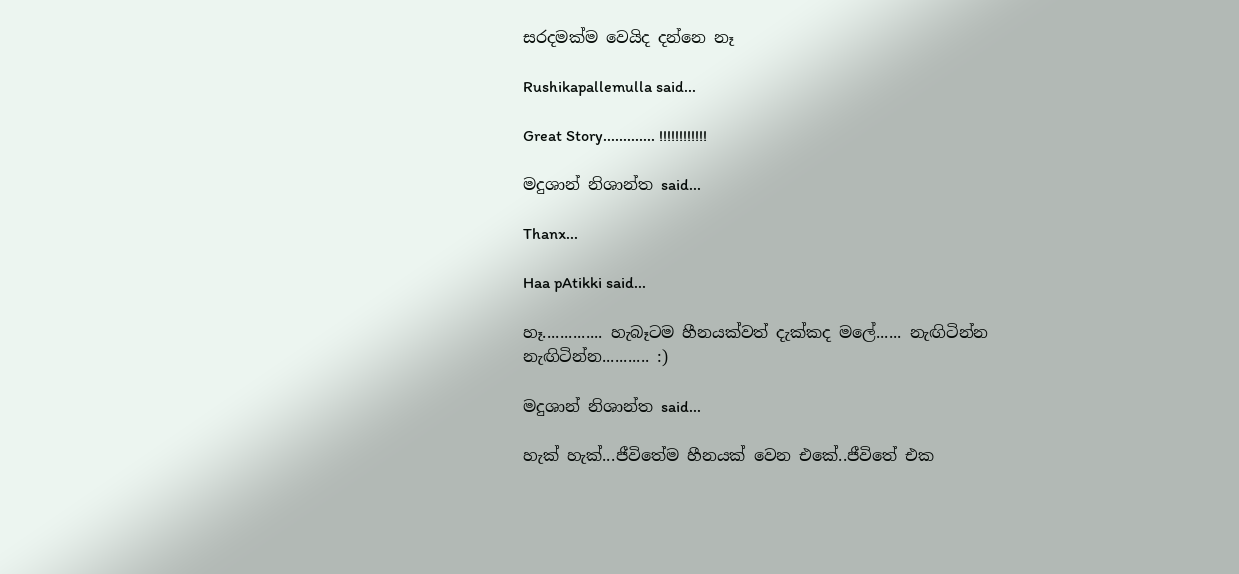සරදමක්ම වෙයිද දන්නෙ නෑ

Rushikapallemulla said...

Great Story............. !!!!!!!!!!!!

මදුශාන් නිශාන්ත said...

Thanx...

Haa pAtikki said...

හෑ.............. හැබෑටම හීනයක්වත් දැක්කද මලේ...... නැඟිටින්න නැඟිටින්න........... :)

මදුශාන් නිශාන්ත said...

හැක් හැක්...ජීවිතේම හීනයක් වෙන එකේ..ජීවිතේ එක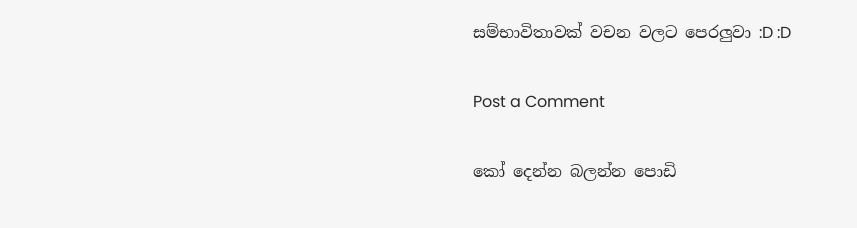සම්භාවිතාවක් වචන වලට පෙරලුවා :D :D

Post a Comment

කෝ දෙන්න බලන්න පොඩි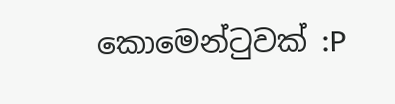කොමෙන්ටුවක් :P